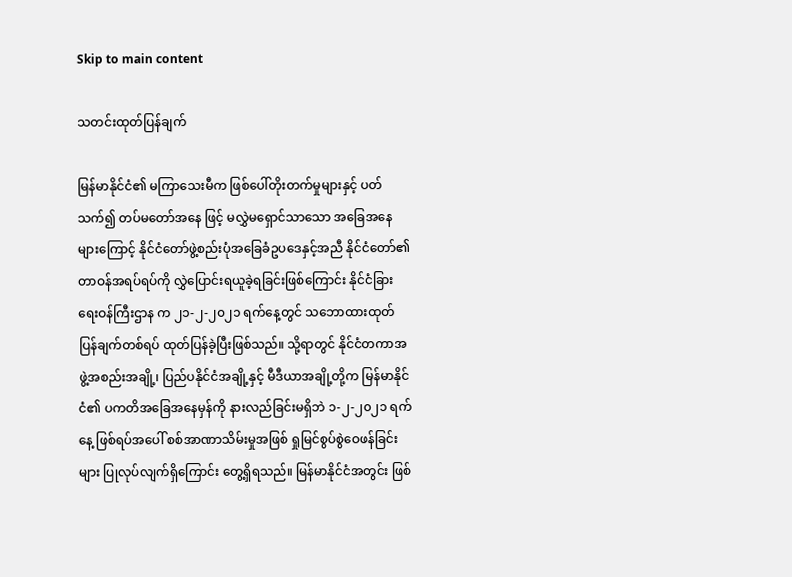Skip to main content

သတင်းထုတ်ပြန်ချက်

မြန်မာနိုင်ငံ၏ မကြာသေးမီက ဖြစ်ပေါ်တိုးတက်မှုများနှင့် ပတ်သက်၍ တပ်မတော်အနေ ဖြင့် မလွှဲမရှောင်သာသော အခြေအနေများကြောင့် နိုင်ငံတော်ဖွဲ့စည်းပုံအခြေခံဥပဒေနှင့်အညီ နိုင်ငံတော်၏တာဝန်အရပ်ရပ်ကို လွှဲပြောင်းရယူခဲ့ရခြင်းဖြစ်ကြောင်း နိုင်ငံခြားရေးဝန်ကြီးဌာန က ၂၁-၂-၂၀၂၁ ရက်နေ့တွင် သဘောထားထုတ်ပြန်ချက်တစ်ရပ် ထုတ်ပြန်ခဲ့ပြီးဖြစ်သည်။ သို့ရာတွင် နိုင်ငံတကာအဖွဲ့အစည်းအချို့၊ ပြည်ပနိုင်ငံအချို့နှင့် မီဒီယာအချို့တို့က မြန်မာနိုင်ငံ၏ ပကတိအခြေအနေမှန်ကို နားလည်ခြင်းမရှိဘဲ ၁-၂-၂၀၂၁ ရက်နေ့ ဖြစ်ရပ်အပေါ် စစ်အာဏာသိမ်းမှုအဖြစ် ရှုမြင်စွပ်စွဲဝေဖန်ခြင်းများ ပြုလုပ်လျက်ရှိကြောင်း တွေ့ရှိရသည်။ မြန်မာနိုင်ငံအတွင်း ဖြစ်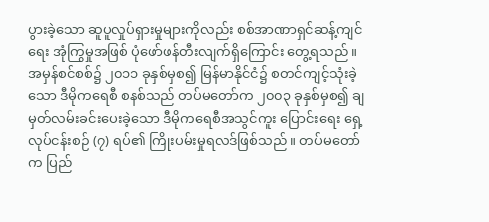ပွားခဲ့သော ဆူပူလှုပ်ရှားမှုများကိုလည်း စစ်အာဏာရှင်ဆန့်ကျင်ရေး အုံကြွမှုအဖြစ် ပုံဖော်ဖန်တီးလျက်ရှိကြောင်း တွေ့ရသည်။ အမှန်စင်စစ်၌ ၂၀၁၁ ခုနှစ်မှစ၍ မြန်မာနိုင်ငံ၌ စတင်ကျင့်သုံးခဲ့သော ဒီမိုကရေစီ စနစ်သည် တပ်မတော်က ၂၀၀၃ ခုနှစ်မှစ၍ ချမှတ်လမ်းခင်းပေးခဲ့သော ဒီမိုကရေစီအသွင်ကူး ပြောင်းရေး ရှေ့လုပ်ငန်းစဉ် (၇) ရပ်၏ ကြိုးပမ်းမှုရလဒ်ဖြစ်သည်။ တပ်မတော်က ပြည်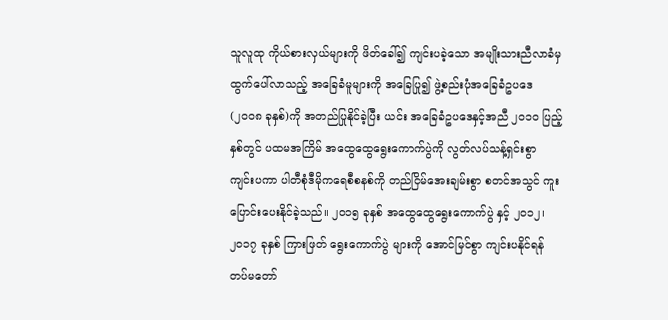သူလူထု ကိုယ်စားလှယ်များကို ဖိတ်ခေါ်၍ ကျင်းပခဲ့သော အမျိုးသားညီလာခံမှ ထွက်ပေါ်လာသည့် အခြေခံမူများကို အခြေပြု၍ ဖွဲ့စည်းပုံအခြေခံဥပဒေ (၂၀၀၈ ခုနှစ်)ကို အတည်ပြုနိုင်ခဲ့ပြီး ယင်း အခြေခံဥပဒေနှင့်အညီ ၂၀၁၀ ပြည့်နှစ်တွင် ပထမအကြိမ် အထွေထွေရွေးကောက်ပွဲကို လွတ်လပ်သန့်ရှင်းစွာ ကျင်းပကာ ပါတီစုံဒီမိုကရေစီစနစ်ကို တည်ငြိမ်အေးချမ်းစွာ စတင်အသွင် ကူးပြောင်းပေးနိုင်ခဲ့သည်။ ၂၀၁၅ ခုနှစ် အထွေထွေရွေးကောက်ပွဲ နှင့် ၂၀၁၂၊ ၂၀၁၇ ခုနှစ် ကြားဖြတ် ရွေးကောက်ပွဲ များကို အောင်မြင်စွာ ကျင်းပနိုင်ရန် တပ်မတော်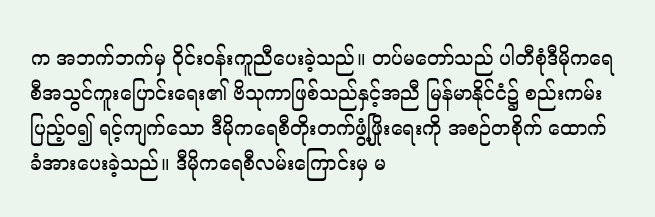က အဘက်ဘက်မှ ဝိုင်းဝန်းကူညီပေးခဲ့သည်။ တပ်မတော်သည် ပါတီစုံဒီမိုကရေစီအသွင်ကူးပြောင်းရေး၏ ဗိသုကာဖြစ်သည်နှင့်အညီ မြန်မာနိုင်ငံ၌ စည်းကမ်းပြည့်ဝ၍ ရင့်ကျက်သော ဒီမိုကရေစီတိုးတက်ဖွံ့ဖြိုးရေးကို အစဉ်တစိုက် ထောက်ခံအားပေးခဲ့သည်။ ဒီမိုကရေစီလမ်းကြောင်းမှ မ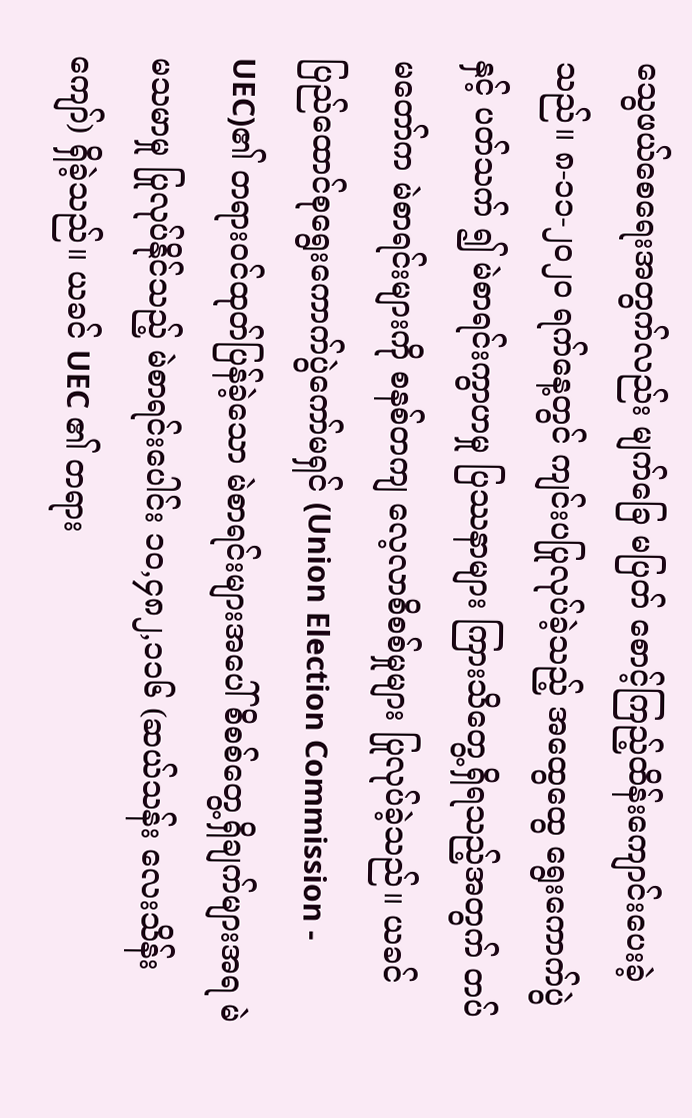သွေဖယ်စေရေးအတွက်လည်း မျက်ခြေ မပြတ် စောင့်ကြည့်ထိန်းကျောင်းပေးခဲ့သည်။ ၈-၁၁-၂၀၂၀ ရက်နေ့တွင် ကျင်းပပြုလုပ်ခဲ့သည့် အထွေထွေ ရွေးကောက်ပွဲနှင့် ပတ်သက် ၍ မဲစာရင်းကွာဟမှု ပြဿနာများ ကြားသိတွေ့ရှိရသည့်အတွက် တပ်မတော်က မဲစာရင်းများကို စနစ်တကျ လေ့လာစိစစ်မှုများ ပြုလုပ်ခဲ့သည်။ ယခင် ပြည်ထောင်စုရွေးကောက်ပွဲကော်မရှင် (Union Election Commission - UEC)၏ တရားဝင်ထုတ်ပြန်ခဲ့သော မဲစာရင်းများအပေါ် စိစစ်တွေ့ရှိချက်များအရ မဲမသမာမှု ပြုလုပ်နိုင်သည့် မဲစာရင်းပေါင်း ၁၀,၄၈၂,၁၁၆ (ဆယ်သန်း လေးသိန်းကျော်) ရှိခဲ့သည်။ ယခင် UEC ၏ တရား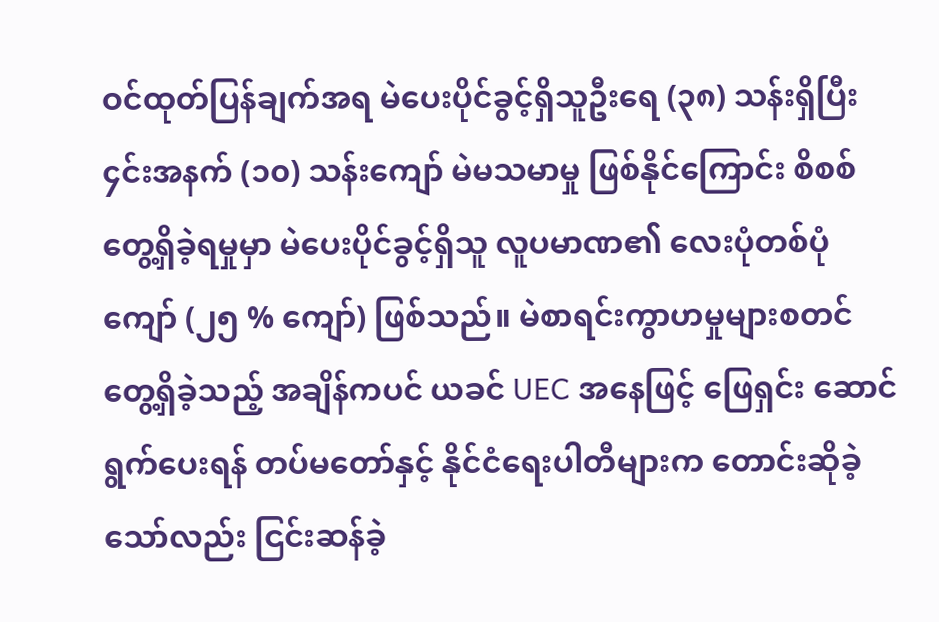ဝင်ထုတ်ပြန်ချက်အရ မဲပေးပိုင်ခွင့်ရှိသူဦးရေ (၃၈) သန်းရှိပြီး ၄င်းအနက် (၁၀) သန်းကျော် မဲမသမာမှု ဖြစ်နိုင်ကြောင်း စိစစ်တွေ့ရှိခဲ့ရမှုမှာ မဲပေးပိုင်ခွင့်ရှိသူ လူပမာဏ၏ လေးပုံတစ်ပုံ ကျော် (၂၅ % ကျော်) ဖြစ်သည်။ မဲစာရင်းကွာဟမှုများစတင်တွေ့ရှိခဲ့သည့် အချိန်ကပင် ယခင် UEC အနေဖြင့် ဖြေရှင်း ဆောင်ရွက်ပေးရန် တပ်မတော်နှင့် နိုင်ငံရေးပါတီများက တောင်းဆိုခဲ့သော်လည်း ငြင်းဆန်ခဲ့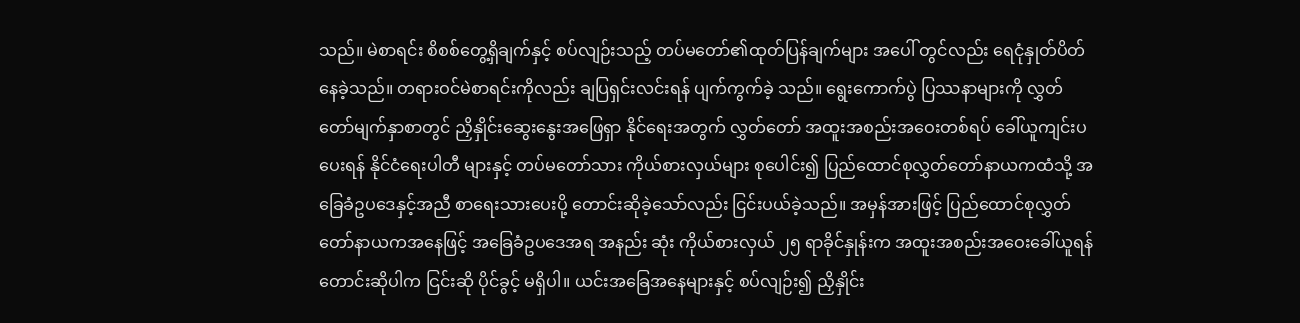သည်။ မဲစာရင်း စိစစ်တွေ့ရှိချက်နှင့် စပ်လျဉ်းသည့် တပ်မတော်၏ထုတ်ပြန်ချက်များ အပေါ် တွင်လည်း ရေငုံနှုတ်ပိတ် နေခဲ့သည်။ တရားဝင်မဲစာရင်းကိုလည်း ချပြရှင်းလင်းရန် ပျက်ကွက်ခဲ့ သည်။ ရွေးကောက်ပွဲ ပြဿနာများကို လွှတ်တော်မျက်နှာစာတွင် ညှိနှိုင်းဆွေးနွေးအဖြေရှာ နိုင်ရေးအတွက် လွှတ်တော် အထူးအစည်းအဝေးတစ်ရပ် ခေါ်ယူကျင်းပပေးရန် နိုင်ငံရေးပါတီ များနှင့် တပ်မတော်သား ကိုယ်စားလှယ်များ စုပေါင်း၍ ပြည်ထောင်စုလွှတ်တော်နာယကထံသို့ အခြေခံဥပဒေနှင့်အညီ စာရေးသားပေးပို့ တောင်းဆိုခဲ့သော်လည်း ငြင်းပယ်ခဲ့သည်။ အမှန်အားဖြင့် ပြည်ထောင်စုလွှတ်တော်နာယကအနေဖြင့် အခြေခံဥပဒေအရ အနည်း ဆုံး ကိုယ်စားလှယ် ၂၅ ရာခိုင်နှုန်းက အထူးအစည်းအဝေးခေါ်ယူရန် တောင်းဆိုပါက ငြင်းဆို ပိုင်ခွင့် မရှိပါ။ ယင်းအခြေအနေများနှင့် စပ်လျဉ်း၍ ညှိနှိုင်း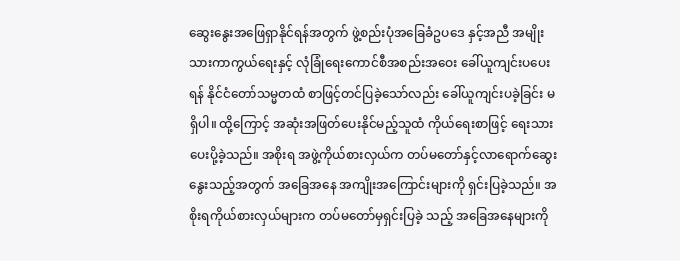ဆွေးနွေးအဖြေရှာနိုင်ရန်အတွက် ဖွဲ့စည်းပုံအခြေခံဥပဒေ နှင့်အညီ အမျိုးသားကာကွယ်ရေးနှင့် လုံခြုံရေးကောင်စီအစည်းအဝေး ခေါ်ယူကျင်းပပေးရန် နိုင်ငံတော်သမ္မတထံ စာဖြင့်တင်ပြခဲ့သော်လည်း ခေါ်ယူကျင်းပခဲ့ခြင်း မရှိပါ။ ထို့ကြောင့် အဆုံးအဖြတ်ပေးနိုင်မည့်သူထံ ကိုယ်ရေးစာဖြင့် ရေးသားပေးပို့ခဲ့သည်။ အစိုးရ အဖွဲ့ကိုယ်စားလှယ်က တပ်မတော်နှင့်လာရောက်ဆွေးနွေးသည့်အတွက် အခြေအနေ အကျိုးအကြောင်းများကို ရှင်းပြခဲ့သည်။ အစိုးရကိုယ်စားလှယ်များက တပ်မတော်မှရှင်းပြခဲ့ သည့် အခြေအနေများကို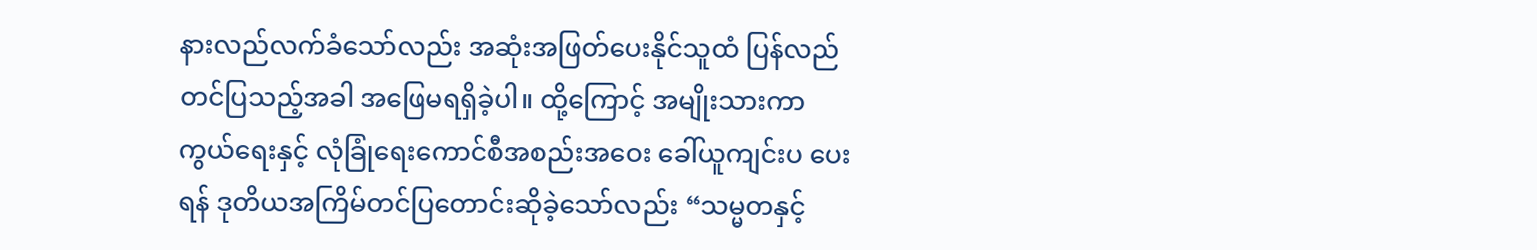နားလည်လက်ခံသော်လည်း အဆုံးအဖြတ်ပေးနိုင်သူထံ ပြန်လည် တင်ပြသည့်အခါ အဖြေမရရှိခဲ့ပါ။ ထို့ကြောင့် အမျိုးသားကာကွယ်ရေးနှင့် လုံခြုံရေးကောင်စီအစည်းအဝေး ခေါ်ယူကျင်းပ ပေးရန် ဒုတိယအကြိမ်တင်ပြတောင်းဆိုခဲ့သော်လည်း “သမ္မတနှင့်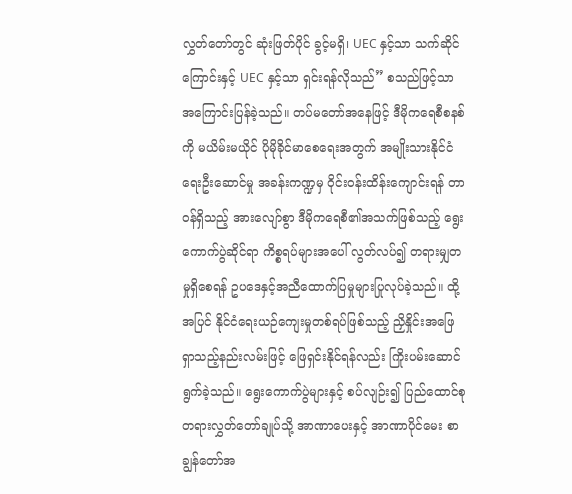လွှတ်တော်တွင် ဆုံးဖြတ်ပိုင် ခွင့်မရှိ၊ UEC နှင့်သာ သက်ဆိုင်ကြောင်းနှင့် UEC နှင့်သာ ရှင်းရန်လိုသည်” စသည်ဖြင့်သာ အကြောင်းပြန်ခဲ့သည်။ တပ်မတော်အနေဖြင့် ဒီမိုကရေစီစနစ်ကို မယိမ်းမယိုင် ပိုမိုခိုင်မာစေရေးအတွက် အမျိုးသားနိုင်ငံရေးဦးဆောင်မှု အခန်းကဏ္ဍမှ ဝိုင်းဝန်းထိန်းကျောင်းရန် တာဝန်ရှိသည့် အားလျော်စွာ ဒီမိုကရေစီ၏အသက်ဖြစ်သည့် ရွေးကောက်ပွဲဆိုင်ရာ ကိစ္စရပ်များအပေါ် လွတ်လပ်၍ တရားမျှတမှုရှိစေရန် ဥပဒေနှင့်အညီထောက်ပြမှုများပြုလုပ်ခဲ့သည်။ ထို့အပြင် နိုင်ငံရေးယဉ်ကျေးမှုတစ်ရပ်ဖြစ်သည့် ညှိနှိုင်းအဖြေရှာသည့်နည်းလမ်းဖြင့် ဖြေရှင်းနိုင်ရန်လည်း ကြိုးပမ်းဆောင်ရွက်ခဲ့သည်။ ရွေးကောက်ပွဲများနှင့် စပ်လျဉ်း၍ ပြည်ထောင်စုတရားလွှတ်တော်ချုပ်သို့ အာဏာပေးနှင့် အာဏာပိုင်မေး စာချွန်တော်အ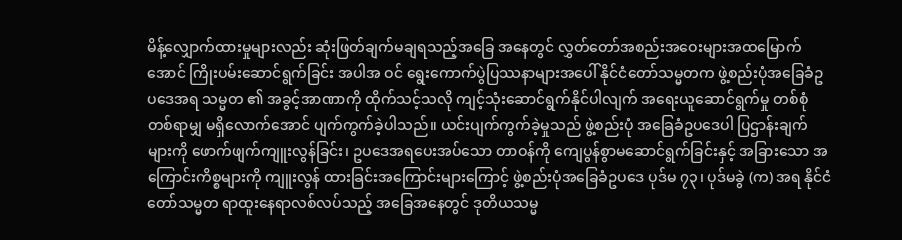မိန့်လျှောက်ထားမှုများလည်း ဆုံးဖြတ်ချက်မချရသည့်အခြေ အနေတွင် လွှတ်တော်အစည်းအဝေးများအထမြောက်အောင် ကြိုးပမ်းဆောင်ရွက်ခြင်း အပါအ ဝင် ရွေးကောက်ပွဲပြဿနာများအပေါ် နိုင်ငံတော်သမ္မတက ဖွဲ့စည်းပုံအခြေခံဥပဒေအရ သမ္မတ ၏ အခွင့်အာဏာကို ထိုက်သင့်သလို ကျင့်သုံးဆောင်ရွက်နိုင်ပါလျက် အရေးယူဆောင်ရွက်မှု တစ်စုံတစ်ရာမျှ မရှိလောက်အောင် ပျက်ကွက်ခဲ့ပါသည်။ ယင်းပျက်ကွက်ခဲ့မှုသည် ဖွဲ့စည်းပုံ အခြေခံဥပဒေပါ ပြဌာန်းချက်များကို ဖောက်ဖျက်ကျူးလွန်ခြင်း၊ ဥပဒေအရပေးအပ်သော တာဝန်ကို ကျေပွန်စွာမဆောင်ရွက်ခြင်းနှင့် အခြားသော အကြောင်းကိစ္စများကို ကျူးလွန် ထားခြင်းအကြောင်းများကြောင့် ဖွဲ့စည်းပုံအခြေခံဥပဒေ ပုဒ်မ ၇၃၊ ပုဒ်မခွဲ (က) အရ နိုင်ငံတော်သမ္မတ ရာထူးနေရာလစ်လပ်သည့် အခြေအနေတွင် ဒုတိယသမ္မ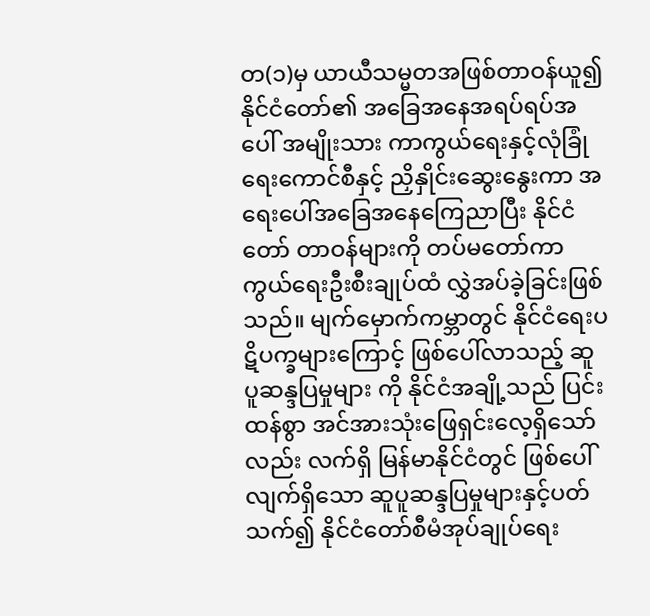တ(၁)မှ ယာယီသမ္မတအဖြစ်တာဝန်ယူ၍ နိုင်ငံတော်၏ အခြေအနေအရပ်ရပ်အပေါ် အမျိုးသား ကာကွယ်ရေးနှင့်လုံခြုံရေးကောင်စီနှင့် ညှိနှိုင်းဆွေးနွေးကာ အရေးပေါ်အခြေအနေကြေညာပြီး နိုင်ငံတော် တာဝန်များကို တပ်မတော်ကာကွယ်ရေးဦးစီးချုပ်ထံ လွှဲအပ်ခဲ့ခြင်းဖြစ်သည်။ မျက်မှောက်ကမ္ဘာတွင် နိုင်ငံရေးပဋိပက္ခများကြောင့် ဖြစ်ပေါ်လာသည့် ဆူပူဆန္ဒပြမှုများ ကို နိုင်ငံအချို့သည် ပြင်းထန်စွာ အင်အားသုံးဖြေရှင်းလေ့ရှိသော်လည်း လက်ရှိ မြန်မာနိုင်ငံတွင် ဖြစ်ပေါ်လျက်ရှိသော ဆူပူဆန္ဒပြမှုများနှင့်ပတ်သက်၍ နိုင်ငံတော်စီမံအုပ်ချုပ်ရေး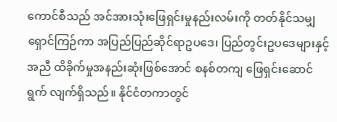ကောင်စီသည် အင်အားသုံးဖြေရှင်းမှုနည်းလမ်းကို တတ်နိုင်သမျှ ရှောင်ကြဉ်ကာ အပြည်ပြည်ဆိုင်ရာဥပဒေ၊ ပြည်တွင်းဥပဒေများနှင့်အညီ ထိခိုက်မှုအနည်းဆုံးဖြစ်အောင် စနစ်တကျ ဖြေရှင်းဆောင်ရွက် လျက်ရှိသည်။ နိုင်ငံတကာတွင်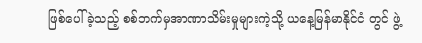ဖြစ်ပေါ်ခဲ့သည့် စစ်ဘက်မှအာဏာသိမ်းမှုများကဲ့သို့ ယနေ့မြန်မာနိုင်ငံ တွင် ဖွဲ့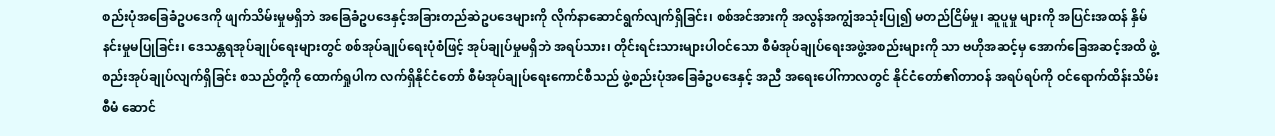စည်းပုံအခြေခံဥပဒေကို ဖျက်သိမ်းမှုမရှိဘဲ အခြေခံဥပဒေနှင့်အခြားတည်ဆဲဥပဒေများကို လိုက်နာဆောင်ရွက်လျက်ရှိခြင်း၊ စစ်အင်အားကို အလွန်အကျွံအသုံးပြု၍ မတည်ငြိမ်မှု၊ ဆူပူမှု များကို အပြင်းအထန် နှိမ်နင်းမှုမပြုခြင်း၊ ဒေသန္တရအုပ်ချုပ်ရေးများတွင် စစ်အုပ်ချုပ်ရေးပုံစံဖြင့် အုပ်ချုပ်မှုမရှိဘဲ အရပ်သား၊ တိုင်းရင်းသားများပါဝင်သော စီမံအုပ်ချုပ်ရေးအဖွဲ့အစည်းများကို သာ ဗဟိုအဆင့်မှ အောက်ခြေအဆင့်အထိ ဖွဲ့စည်းအုပ်ချုပ်လျက်ရှိခြင်း စသည်တို့ကို ထောက်ရှုပါက လက်ရှိနိုင်ငံတော် စီမံအုပ်ချုပ်ရေးကောင်စီသည် ဖွဲ့စည်းပုံအခြေခံဥပဒေနှင့် အညီ အရေးပေါ်ကာလတွင် နိုင်ငံတော်၏တာဝန် အရပ်ရပ်ကို ဝင်ရောက်ထိန်းသိမ်း စီမံ ဆောင်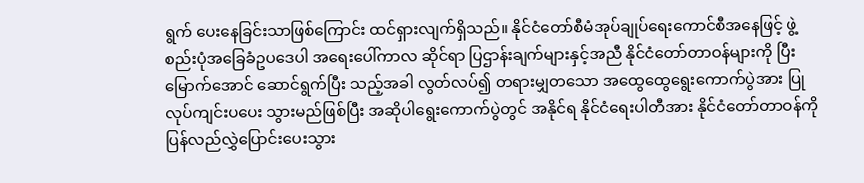ရွက် ပေးနေခြင်းသာဖြစ်ကြောင်း ထင်ရှားလျက်ရှိသည်။ နိုင်ငံတော်စီမံအုပ်ချုပ်ရေးကောင်စီအနေဖြင့် ဖွဲ့စည်းပုံအခြေခံဥပဒေပါ အရေးပေါ်ကာလ ဆိုင်ရာ ပြဌာန်းချက်များနှင့်အညီ နိုင်ငံတော်တာဝန်များကို ပြီးမြောက်အောင် ဆောင်ရွက်ပြီး သည့်အခါ လွတ်လပ်၍ တရားမျှတသော အထွေထွေရွေးကောက်ပွဲအား ပြုလုပ်ကျင်းပပေး သွားမည်ဖြစ်ပြီး အဆိုပါရွေးကောက်ပွဲတွင် အနိုင်ရ နိုင်ငံရေးပါတီအား နိုင်ငံတော်တာဝန်ကို ပြန်လည်လွှဲပြောင်းပေးသွား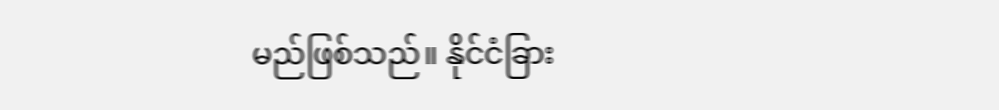မည်ဖြစ်သည်။ နိုင်ငံခြား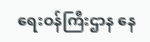ရေးဝန်ကြီးဌာန နေ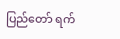ပြည်တော် ရက်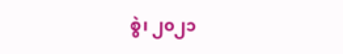စွဲ၊ ၂၀၂၁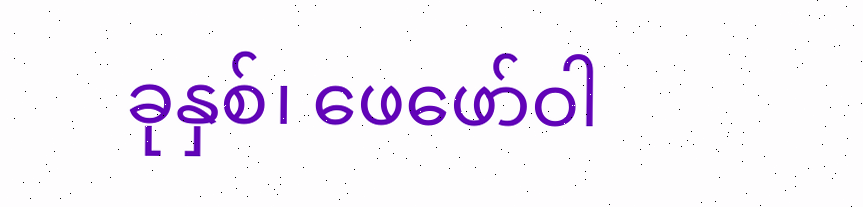ခုနှစ်၊ ဖေဖော်ဝါ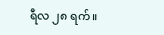ရီလ ၂၈ ရက်။